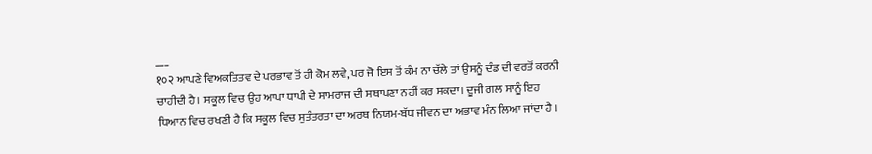___
१०२ ਆਪਣੇ ਵਿਅਕਤਿਤਵ ਦੇ ਪਰਭਾਵ ਤੋਂ ਹੀ ਕੋਮ ਲਵੇ, ਪਰ ਜੋ ਇਸ ਤੋਂ ਕੰਮ ਨਾ ਚੱਲੇ ਤਾਂ ਉਸਨੂੰ ਦੰਡ ਦੀ ਵਰਤੋਂ ਕਰਨੀ ਚਾਹੀਦੀ ਹੈ। ਸਕੂਲ ਵਿਚ ਉਹ ਆਪਾ ਧਾਪੀ ਦੇ ਸਾਮਰਾਜ ਦੀ ਸਥਾਪਣਾ ਨਹੀਂ ਕਰ ਸਕਦਾ। ਦੂਜੀ ਗਲ ਸਾਨੂੰ ਇਹ ਧਿਆਨ ਵਿਚ ਰਖਣੀ ਹੈ ਕਿ ਸਕੂਲ ਵਿਚ ਸੁਤੰਤਰਤਾ ਦਾ ਅਰਥ ਨਿਯਮ-ਬੱਧ ਜੀਵਨ ਦਾ ਅਭਾਵ ਮੰਨ ਲਿਆ ਜਾਂਦਾ ਹੈ ।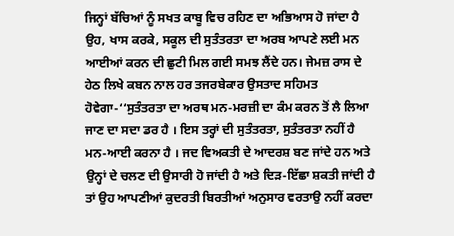ਜਿਨ੍ਹਾਂ ਬੱਚਿਆਂ ਨੂੰ ਸਖਤ ਕਾਬੂ ਵਿਚ ਰਹਿਣ ਦਾ ਅਭਿਆਸ ਹੋ ਜਾਂਦਾ ਹੈ ਉਹ, ਖਾਸ ਕਰਕੇ, ਸਕੂਲ ਦੀ ਸੁਤੰਤਰਤਾ ਦਾ ਅਰਬ ਆਪਣੇ ਲਈ ਮਨ ਆਈਆਂ ਕਰਨ ਦੀ ਛੁਟੀ ਮਿਲ ਗਈ ਸਮਝ ਲੈਂਦੇ ਹਨ। ਜੇਮਜ਼ ਰਾਸ ਦੇ ਹੇਠ ਲਿਖੇ ਕਬਨ ਨਾਲ ਹਰ ਤਜਰਬੇਕਾਰ ਉਸਤਾਦ ਸਹਿਮਤ ਹੋਵੇਗਾ-‘‘ਸੁਤੰਤਰਤਾ ਦਾ ਅਰਥ ਮਨ-ਮਰਜ਼ੀ ਦਾ ਕੰਮ ਕਰਨ ਤੋਂ ਲੈ ਲਿਆ ਜਾਣ ਦਾ ਸਦਾ ਡਰ ਹੈ । ਇਸ ਤਰ੍ਹਾਂ ਦੀ ਸੁਤੰਤਰਤਾ, ਸੁਤੰਤਰਤਾ ਨਹੀਂ ਹੈ ਮਨ-ਆਈ ਕਰਨਾ ਹੈ । ਜਦ ਵਿਅਕਤੀ ਦੇ ਆਦਰਸ਼ ਬਣ ਜਾਂਦੇ ਹਨ ਅਤੇ ਉਨ੍ਹਾਂ ਦੇ ਚਲਣ ਦੀ ਉਸਾਰੀ ਹੋ ਜਾਂਦੀ ਹੈ ਅਤੇ ਦਿੜ-ਇੱਛਾ ਸ਼ਕਤੀ ਜਾਂਦੀ ਹੈ ਤਾਂ ਉਹ ਆਪਣੀਆਂ ਕੁਦਰਤੀ ਬਿਰਤੀਆਂ ਅਨੁਸਾਰ ਵਰਤਾਉ ਨਹੀਂ ਕਰਦਾ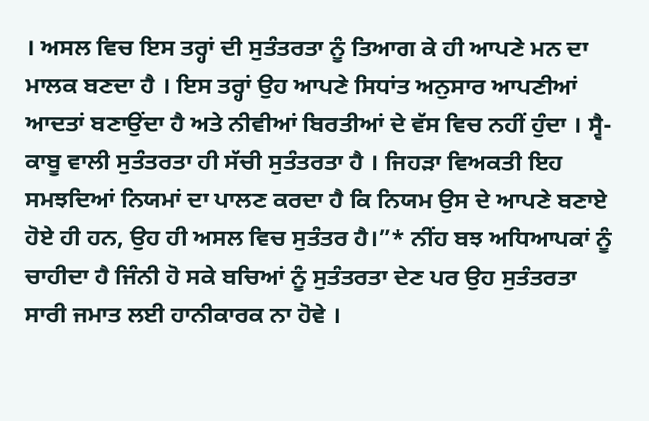। ਅਸਲ ਵਿਚ ਇਸ ਤਰ੍ਹਾਂ ਦੀ ਸੁਤੰਤਰਤਾ ਨੂੰ ਤਿਆਗ ਕੇ ਹੀ ਆਪਣੇ ਮਨ ਦਾ ਮਾਲਕ ਬਣਦਾ ਹੈ । ਇਸ ਤਰ੍ਹਾਂ ਉਹ ਆਪਣੇ ਸਿਧਾਂਤ ਅਨੁਸਾਰ ਆਪਣੀਆਂ ਆਦਤਾਂ ਬਣਾਉਂਦਾ ਹੈ ਅਤੇ ਨੀਵੀਆਂ ਬਿਰਤੀਆਂ ਦੇ ਵੱਸ ਵਿਚ ਨਹੀਂ ਹੁੰਦਾ । ਸ੍ਵੈ-ਕਾਬੂ ਵਾਲੀ ਸੁਤੰਤਰਤਾ ਹੀ ਸੱਚੀ ਸੁਤੰਤਰਤਾ ਹੈ । ਜਿਹੜਾ ਵਿਅਕਤੀ ਇਹ ਸਮਝਦਿਆਂ ਨਿਯਮਾਂ ਦਾ ਪਾਲਣ ਕਰਦਾ ਹੈ ਕਿ ਨਿਯਮ ਉਸ ਦੇ ਆਪਣੇ ਬਣਾਏ ਹੋਏ ਹੀ ਹਨ, ਉਹ ਹੀ ਅਸਲ ਵਿਚ ਸੁਤੰਤਰ ਹੈ।”* ਨੀਂਹ ਬਝ ਅਧਿਆਪਕਾਂ ਨੂੰ ਚਾਹੀਦਾ ਹੈ ਜਿੰਨੀ ਹੋ ਸਕੇ ਬਚਿਆਂ ਨੂੰ ਸੁਤੰਤਰਤਾ ਦੇਣ ਪਰ ਉਹ ਸੁਤੰਤਰਤਾ ਸਾਰੀ ਜਮਾਤ ਲਈ ਹਾਨੀਕਾਰਕ ਨਾ ਹੋਵੇ ।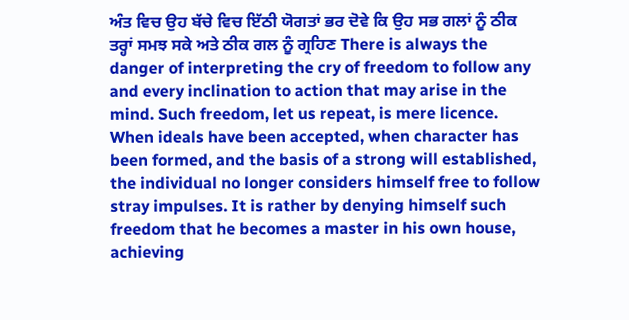ਅੰਤ ਵਿਚ ਉਹ ਬੱਚੇ ਵਿਚ ਇੱਠੀ ਯੋਗਤਾਂ ਭਰ ਦੋਵੇ ਕਿ ਉਹ ਸਭ ਗਲਾਂ ਨੂੰ ਠੀਕ ਤਰ੍ਹਾਂ ਸਮਝ ਸਕੇ ਅਤੇ ਠੀਕ ਗਲ ਨੂੰ ਗ੍ਰਹਿਣ There is always the danger of interpreting the cry of freedom to follow any and every inclination to action that may arise in the mind. Such freedom, let us repeat, is mere licence. When ideals have been accepted, when character has been formed, and the basis of a strong will established, the individual no longer considers himself free to follow stray impulses. It is rather by denying himself such freedom that he becomes a master in his own house, achieving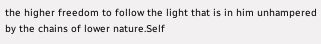the higher freedom to follow the light that is in him unhampered by the chains of lower nature.Self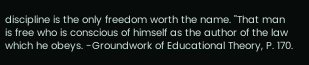discipline is the only freedom worth the name. "That man is free who is conscious of himself as the author of the law which he obeys. -Groundwork of Educational Theory, P. 170.